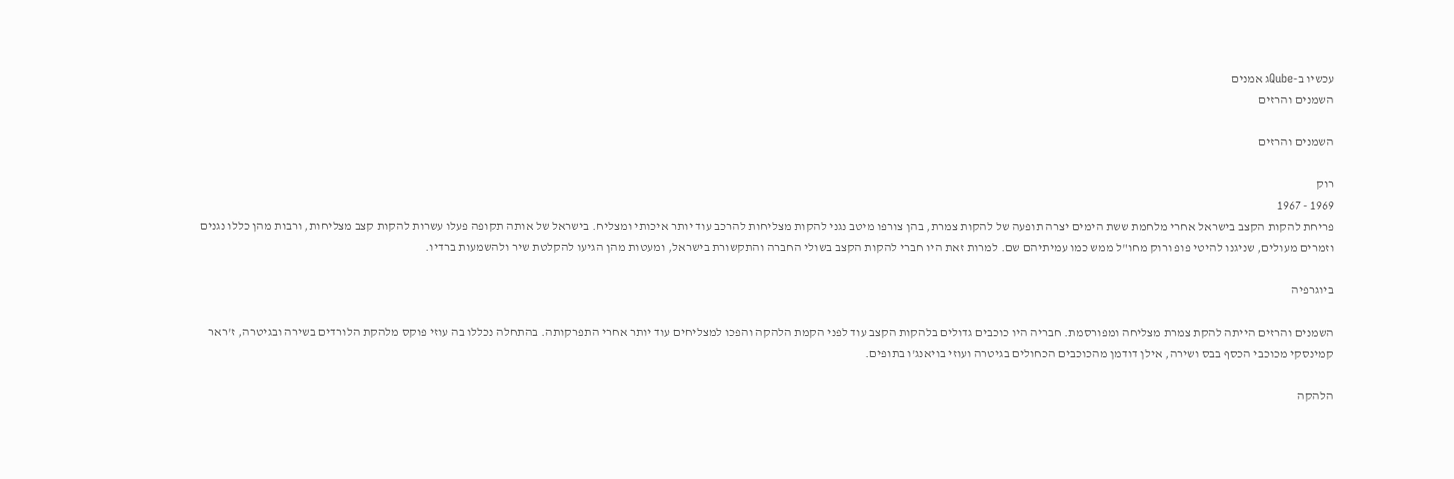עכשיו ב-Qubeג אמנים
השמנים והרזים

השמנים והרזים

רוק
1969 - 1967
פריחת להקות הקצב בישראל אחרי מלחמת ששת הימים יצרה תופעה של להקות צמרת, בהן צורפו מיטב נגני להקות מצליחות להרכב עוד יותר איכותי ומצליח. בישראל של אותה תקופה פעלו עשרות להקות קצב מצליחות, ורבות מהן כללו נגנים וזמרים מעולים, שניגנו להיטי פופ ורוק מחו"ל ממש כמו עמיתיהם שם. למרות זאת היו חברי להקות הקצב בשולי החברה והתקשורת בישראל, ומעטות מהן הגיעו להקלטת שיר ולהשמעות ברדיו.

ביוגרפיה

השמנים והרזים הייתה להקת צמרת מצליחה ומפורסמת. חבריה היו כוכבים גדולים בלהקות הקצב עוד לפני הקמת הלהקה והפכו למצליחים עוד יותר אחרי התפרקותה. בהתחלה נכללו בה עוזי פוקס מלהקת הלורדים בשירה ובגיטרה, ז'ראר קמינסקי מכוכבי הכסף בבס ושירה, אילן דודמן מהכוכבים הכחולים בגיטרה ועוזי בויאנג'ו בתופים.

הלהקה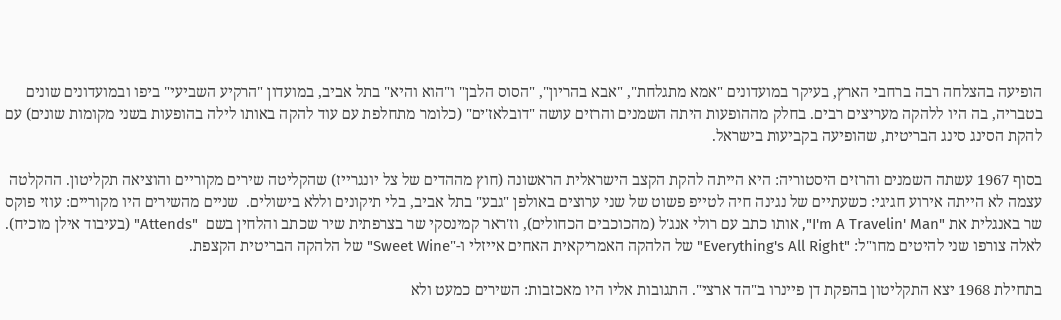הופיעה בהצלחה רבה ברחבי הארץ, בעיקר במועדונים "אמא מתגלחת", "אבא בהריון", "הסוס הלבן" ו"הוא והיא" בתל אביב, במועדון "הרקיע השביעי" ביפו ובמועדונים שונים בטבריה, בה היו ללהקה מעריצים רבים. בחלק מההופעות היתה השמנים והרזים עושה "דובלאז'ים" (כלומר מתחלפת עם עוד להקה באותו לילה בהופעות בשני מקומות שונים) עם להקת הסינג סינג הבריטית, שהופיעה בקביעות בישראל.

בסוף 1967 עשתה השמנים והרזים היסטוריה: היא הייתה להקת הקצב הישראלית הראשונה (חוץ מההדים של צל יונגרייז) שהקליטה שירים מקוריים והוציאה תקליטון. ההקלטה עצמה לא הייתה אירוע חגיגי: כשעתיים של נגינה חיה לטייפ פשוט של שני ערוצים באולפן "גבע" בתל אביב, בלי תיקונים וללא בישולים.  שניים מהשירים היו מקוריים: עוזי פוקס שר באנגלית את "I'm A Travelin' Man", אותו כתב עם רולי אנג'ל (מהכוכבים הכחולים), וז'ראר קמינסקי שר בצרפתית שיר שכתב והלחין בשם  "Attends" (בעיבוד אילן מוכיח). לאלה צורפו שני להיטים מחו"ל: "Everything's All Right" של הלהקה האמריקאית האחים אייזלי ו-"Sweet Wine" של הלהקה הבריטית הקצפת.

בתחילת 1968 יצא התקליטון בהפקת דן פיינרו ב"הד ארצי". התגובות אליו היו מאכזבות: השירים כמעט ולא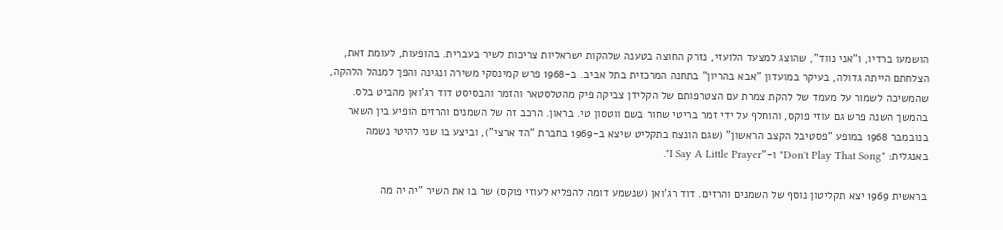הושמעו ברדיו, ו"אני נווד", שהוצג למצעד הלועזי, נזרק החוצה בטענה שלהקות ישראליות צריכות לשיר בעברית. בהופעות, לעומת זאת, הצלחתם הייתה גדולה, בעיקר במועדון "אבא בהריון" בתחנה המרכזית בתל אביב. ב-1968 פרש קמינסקי משירה ונגינה והפך למנהל הלהקה, שהמשיכה לשמור על מעמד של להקת צמרת עם הצטרפותם של הקלידן צביקה פיק מהטלסטאר והזמר והבסיסט דוד רג'ואן מהביט בלס. בהמשך השנה פרש גם עוזי פוקס, והוחלף על ידי זמר בריטי שחור בשם ווטסון טי. בראון. הרכב זה של השמנים והרזים הופיע בין השאר בנובמבר 1968 במופע "פסטיבל הקצב הראשון" (שגם הונצח בתקליט שיצא ב-1969 בחברת "הד ארצי"), וביצע בו שני להיטי נשמה באנגלית: "Don't Play That Song" ו-"I Say A Little Prayer".

בראשית 1969 יצא תקליטון נוסף של השמנים והרזים. דוד רג'ואן (שנשמע דומה להפליא לעוזי פוקס) שר בו את השיר "יה יה מה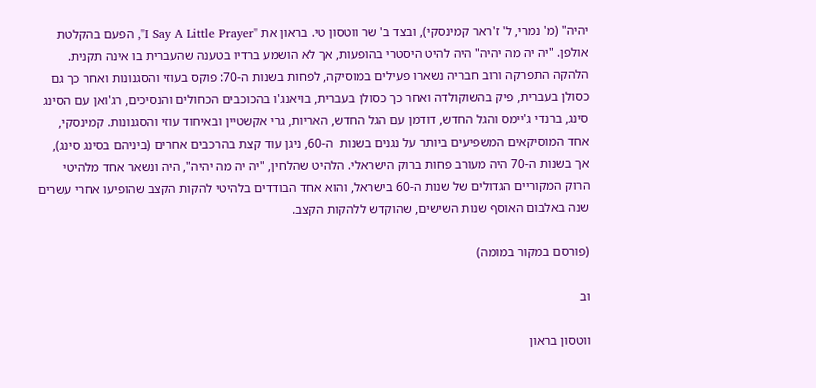יהיה" (מ' נמרי, ל' ז'ראר קמינסקי), ובצד ב' שר ווטסון טי. בראון את "I Say A Little Prayer", הפעם בהקלטת אולפן. "יה יה מה יהיה" היה להיט היסטרי בהופעות, אך לא הושמע ברדיו בטענה שהעברית בו אינה תקנית. הלהקה התפרקה ורוב חבריה נשארו פעילים במוסיקה, לפחות בשנות ה-70: פוקס בעוזי והסגנונות ואחר כך גם כסולן בעברית, פיק בהשוקולדה ואחר כך כסולן בעברית, בויאנג'ו בהכוכבים הכחולים והנסיכים, רג'ואן עם הסינג סינג, ברנדי ג'יימס והגל החדש, דודמן עם הגל החדש, האריות, גרי אקשטיין ובאיחוד עוזי והסגנונות. קמינסקי, אחד המוסיקאים המשפיעים ביותר על נגנים בשנות  ה-60, ניגן עוד קצת בהרכבים אחרים (ביניהם בסינג סינג), אך בשנות ה-70 היה מעורב פחות ברוק הישראלי. הלהיט שהלחין, "יה יה מה יהיה", היה ונשאר אחד מלהיטי הרוק המקוריים הגדולים של שנות ה-60 בישראל, והוא אחד הבודדים בלהיטי להקות הקצב שהופיעו אחרי עשרים שנה באלבום האוסף שנות השישים, שהוקדש ללהקות הקצב.

(פורסם במקור במומה)

וב

ווטסון בראון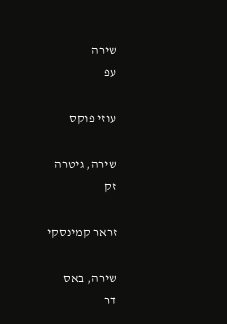שירה
עפ

עוזי פוקס

שירה, גיטרה
זק

זראר קמינסקי

שירה, באס
דר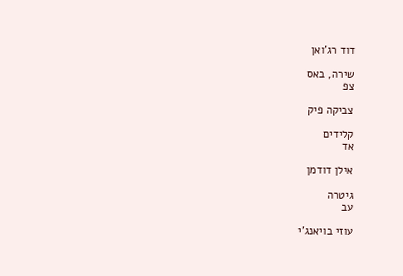דוד רג'ואן

שירה, באס
צפ

צביקה פיק

קלידים
אד

אילן דודמן

גיטרה
עב

עוזי בויאנג'י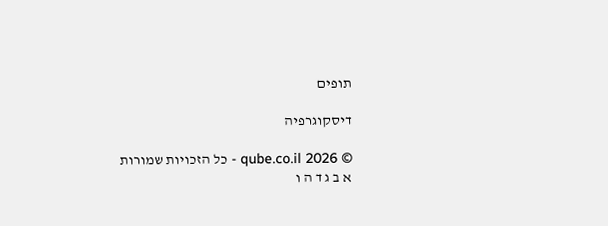תופים

דיסקוגרפיה

© qube.co.il 2026 - כל הזכויות שמורות
א ב ג ד ה ו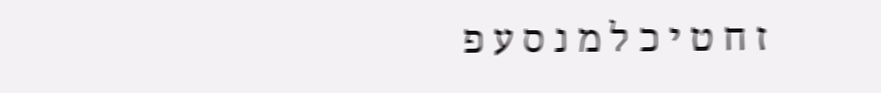ז ח ט י כ ל מ נ ס ע פ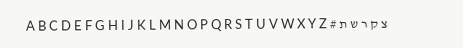צ ק ר ש ת # A B C D E F G H I J K L M N O P Q R S T U V W X Y Z